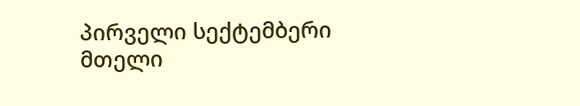პირველი სექტემბერი მთელი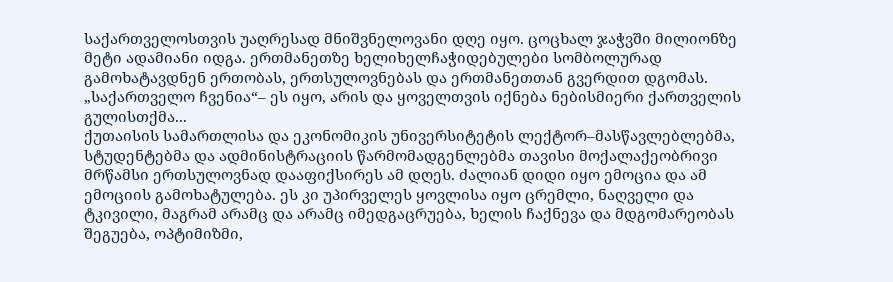საქართველოსთვის უაღრესად მნიშვნელოვანი დღე იყო. ცოცხალ ჯაჭვში მილიონზე მეტი ადამიანი იდგა. ერთმანეთზე ხელიხელჩაჭიდებულები სომბოლურად გამოხატავდნენ ერთობას, ერთსულოვნებას და ერთმანეთთან გვერდით დგომას.
„საქართველო ჩვენია“– ეს იყო, არის და ყოველთვის იქნება ნებისმიერი ქართველის გულისთქმა...
ქუთაისის სამართლისა და ეკონომიკის უნივერსიტეტის ლექტორ–მასწავლებლებმა, სტუდენტებმა და ადმინისტრაციის წარმომადგენლებმა თავისი მოქალაქეობრივი მრწამსი ერთსულოვნად დააფიქსირეს ამ დღეს. ძალიან დიდი იყო ემოცია და ამ ემოციის გამოხატულება. ეს კი უპირველეს ყოვლისა იყო ცრემლი, ნაღველი და ტკივილი, მაგრამ არამც და არამც იმედგაცრუება, ხელის ჩაქნევა და მდგომარეობას შეგუება, ოპტიმიზმი,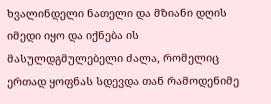ხვალინდელი ნათელი და მზიანი დღის იმედი იყო და იქნება ის მასულდგმულებელი ძალა, რომელიც ერთად ყოფნას სდევდა თან რამოდენიმე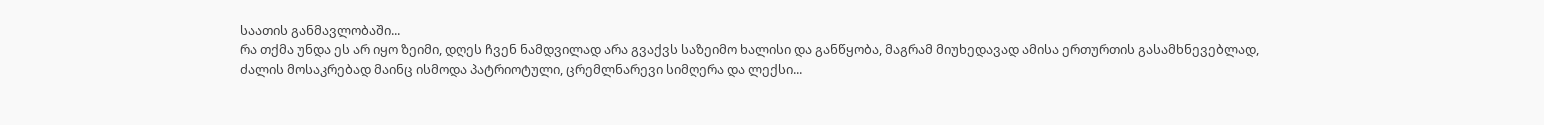საათის განმავლობაში...
რა თქმა უნდა ეს არ იყო ზეიმი, დღეს ჩვენ ნამდვილად არა გვაქვს საზეიმო ხალისი და განწყობა, მაგრამ მიუხედავად ამისა ერთურთის გასამხნევებლად, ძალის მოსაკრებად მაინც ისმოდა პატრიოტული, ცრემლნარევი სიმღერა და ლექსი...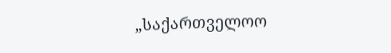„საქართველოო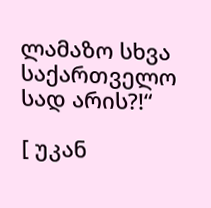ლამაზო სხვა საქართველო სად არის?!“

[ უკან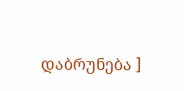დაბრუნება ]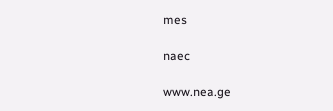mes

naec

www.nea.ge